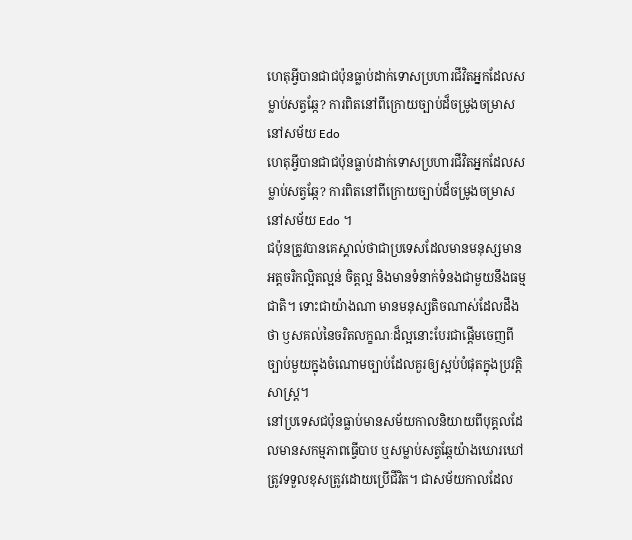ហេតុអ្វីបានជាជប៉ុនធ្លាប់ដាក់ទោសប្រហារជីវិតអ្នកដែលសម្លាប់សត្វឆ្កែ? ការពិតនៅពីក្រោយច្បាប់ដ៏ចម្រូងចម្រាសនៅសម័យ Edo
ហេតុអ្វីបានជាជប៉ុនធ្លាប់ដាក់ទោសប្រហារជីវិតអ្នកដែលសម្លាប់សត្វឆ្កែ? ការពិតនៅពីក្រោយច្បាប់ដ៏ចម្រូងចម្រាសនៅសម័យ Edo ។
ជប៉ុនត្រូវបានគេស្គាល់ថាជាប្រទេសដែលមានមនុស្សមានអត្តចរិកល្អិតល្អន់ ចិត្តល្អ និងមានទំនាក់ទំនងជាមួយនឹងធម្មជាតិ។ ទោះជាយ៉ាងណា មានមនុស្សតិចណាស់ដែលដឹងថា ឫសគល់នៃចរិតលក្ខណៈដ៏ល្អនោះបែរជាផ្តើមចេញពីច្បាប់មួយក្នុងចំណោមច្បាប់ដែលគួរឲ្យស្អប់បំផុតក្នុងប្រវត្តិសាស្ត្រ។
នៅប្រទេសជប៉ុនធ្លាប់មានសម័យកាលនិយាយពីបុគ្គលដែលមានសកម្មភាពធ្វើបាប ឬសម្លាប់សត្វឆ្កែយ៉ាងឃោរឃៅ ត្រូវទទួលខុសត្រូវដោយប្រើជីវិត។ ជាសម័យកាលដែល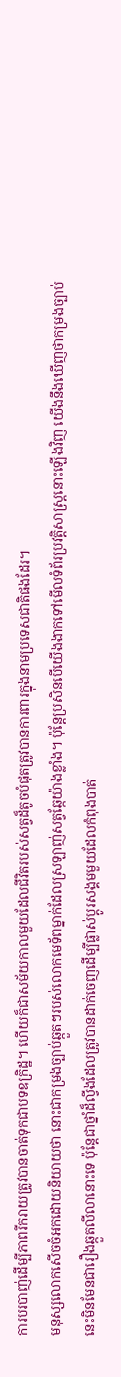ការបរបាញ់ដើម្បីភាពរីករាយត្រូវបានចាត់ទុកជាបទឧក្រិដ្ឋ។ ហើយក៏ជាសម័យកាលមួយដែលជីវិតរបស់សត្វដ៏តូចបំផុតត្រូវបានការពារក្នុងនាមប្រទេសជាតិផងដែរ។
មនុស្សលោកសើចចំអកដោយនិយាយថា នោះជាកម្រងច្បាប់ឆ្កួតៗរបស់លោកមេទ័ពម្នាក់ដែលស្រឡាញ់សត្វឆ្កែយ៉ាងខ្លាំង។ ប៉ុន្តែប្រសិនបើយើងងាកទៅមើលទំព័រប្រវត្តិសាស្ត្រនោះឡើងវិញ យើងនឹងឃើញថាកម្រងច្បាប់នេះមិនមែនជារឿងឆ្កួតលីលានោះទេ ប៉ុន្តែជាថ្នាំដ៏ល្វីងដែលត្រូវបានដាក់ចេញដើម្បីផ្លាស់ប្តូរសង្គមមួយដែលកំពុងបាត់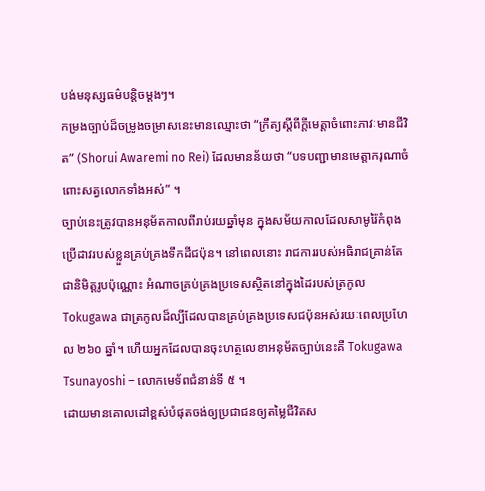បង់មនុស្សធម៌បន្តិចម្តងៗ។
កម្រងច្បាប់ដ៏ចម្រូងចម្រាសនេះមានឈ្មោះថា “ក្រឹត្យស្ដីពីក្ដីមេត្តាចំពោះភាវៈមានជីវិត” (Shorui Awaremi no Rei) ដែលមានន័យថា “បទបញ្ជាមានមេត្តាករុណាចំពោះសត្វលោកទាំងអស់” ។
ច្បាប់នេះត្រូវបានអនុម័តកាលពីរាប់រយឆ្នាំមុន ក្នុងសម័យកាលដែលសាមូរ៉ៃកំពុងប្រើដាវរបស់ខ្លួនគ្រប់គ្រងទឹកដីជប៉ុន។ នៅពេលនោះ រាជការរបស់អធិរាជគ្រាន់តែជានិមិត្តរូបប៉ុណ្ណោះ អំណាចគ្រប់គ្រងប្រទេសស្ថិតនៅក្នុងដៃរបស់ត្រកូល Tokugawa ជាត្រកូលដ៏ល្បីដែលបានគ្រប់គ្រងប្រទេសជប៉ុនអស់រយៈពេលប្រហែល ២៦០ ឆ្នាំ។ ហើយអ្នកដែលបានចុះហត្ថលេខាអនុម័តច្បាប់នេះគឺ Tokugawa Tsunayoshi – លោកមេទ័ពជំនាន់ទី ៥ ។
ដោយមានគោលដៅខ្ពស់បំផុតចង់ឲ្យប្រជាជនឲ្យតម្លៃជីវិតស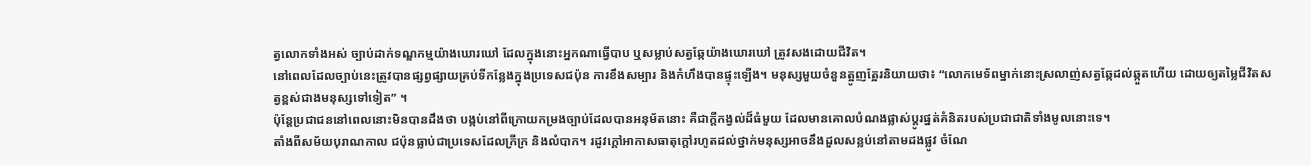ត្វលោកទាំងអស់ ច្បាប់ដាក់ទណ្ឌកម្មយ៉ាងឃោរឃៅ ដែលក្នុងនោះអ្នកណាធ្វើបាប ឬសម្លាប់សត្វឆ្កែយ៉ាងឃោរឃៅ ត្រូវសងដោយជីវិត។
នៅពេលដែលច្បាប់នេះត្រូវបានផ្សព្វផ្សាយគ្រប់ទីកន្លែងក្នុងប្រទេសជប៉ុន ការខឹងសម្បារ និងកំហឹងបានផ្ទុះឡើង។ មនុស្សមួយចំនួនត្អូញត្អែរនិយាយថា៖ “លោកមេទ័ពម្នាក់នោះស្រលាញ់សត្វឆ្កែដល់ឆ្កួតហើយ ដោយឲ្យតម្លៃជីវិតសត្វខ្ពស់ជាងមនុស្សទៅទៀត” ។
ប៉ុន្តែប្រជាជននៅពេលនោះមិនបានដឹងថា បង្កប់នៅពីក្រោយកម្រងច្បាប់ដែលបានអនុម័តនោះ គឺជាក្តីកង្វល់ដ៏ធំមួយ ដែលមានគោលបំណងផ្លាស់ប្តូរផ្នត់គំនិតរបស់ប្រជាជាតិទាំងមូលនោះទេ។
តាំងពីសម័យបុរាណកាល ជប៉ុនធ្លាប់ជាប្រទេសដែលក្រីក្រ និងលំបាក។ រដូវក្ដៅអាកាសធាតុក្តៅរហូតដល់ថ្នាក់មនុស្សអាចនឹងដួលសន្លប់នៅតាមដងផ្លូវ ចំណែ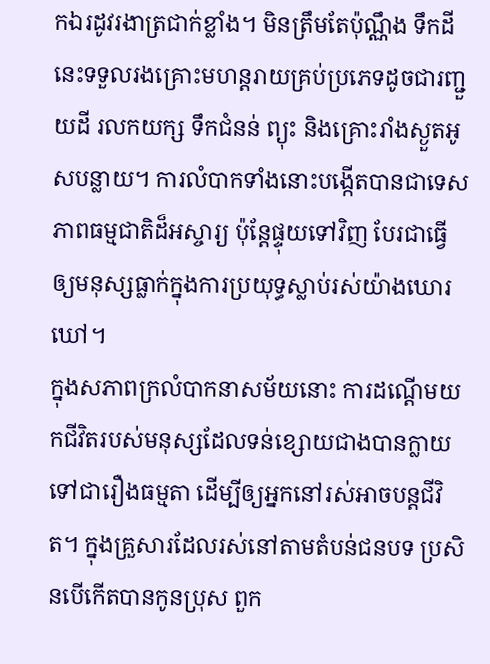កឯរដូវរងាត្រជាក់ខ្លាំង។ មិនត្រឹមតែប៉ុណ្ណឹង ទឹកដីនេះទទួលរងគ្រោះមហន្តរាយគ្រប់ប្រភេទដូចជារញ្ជួយដី រលកយក្ស ទឹកជំនន់ ព្យុះ និងគ្រោះរាំងស្ងួតអូសបន្លាយ។ ការលំបាកទាំងនោះបង្កើតបានជាទេសភាពធម្មជាតិដ៏អស្ចារ្យ ប៉ុន្តែផ្ទុយទៅវិញ បែរជាធ្វើឲ្យមនុស្សធ្លាក់ក្នុងការប្រយុទ្ធស្លាប់រស់យ៉ាងឃោរឃៅ។
ក្នុងសភាពក្រលំបាកនាសម័យនោះ ការដណ្តើមយកជីវិតរបស់មនុស្សដែលទន់ខ្សោយជាងបានក្លាយទៅជារឿងធម្មតា ដើម្បីឲ្យអ្នកនៅរស់អាចបន្តជីវិត។ ក្នុងគ្រួសារដែលរស់នៅតាមតំបន់ជនបទ ប្រសិនបើកើតបានកូនប្រុស ពួក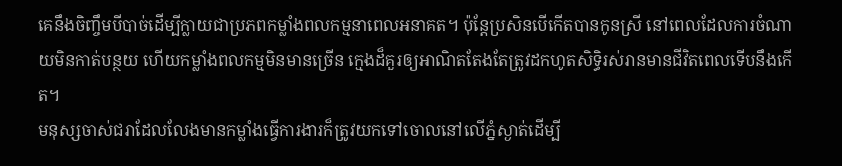គេនឹងចិញ្ចឹមបីបាច់ដើម្បីក្លាយជាប្រភពកម្លាំងពលកម្មនាពេលអនាគត។ ប៉ុន្តែប្រសិនបើកើតបានកូនស្រី នៅពេលដែលការចំណាយមិនកាត់បន្ថយ ហើយកម្លាំងពលកម្មមិនមានច្រើន ក្មេងដ៏គួរឲ្យអាណិតតែងតែត្រូវដកហូតសិទ្ធិរស់រានមានជីវិតពេលទើបនឹងកើត។
មនុស្សចាស់ជរាដែលលែងមានកម្លាំងធ្វើការងារក៏ត្រូវយកទៅចោលនៅលើភ្នំស្ងាត់ដើម្បី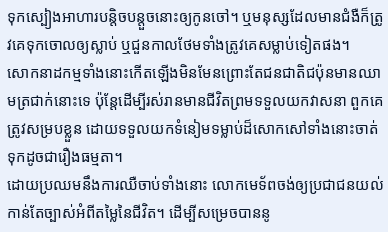ទុកស្បៀងអាហារបន្តិចបន្តួចនោះឲ្យកូនចៅ។ ឬមនុស្សដែលមានជំងឺក៏ត្រូវគេទុកចោលឲ្យស្លាប់ ឬជួនកាលថែមទាំងត្រូវគេសម្លាប់ទៀតផង។
សោកនាដកម្មទាំងនោះកើតឡើងមិនមែនព្រោះតែជនជាតិជប៉ុនមានឈាមត្រជាក់នោះទេ ប៉ុន្តែដើម្បីរស់រានមានជីវិតព្រមទទួលយកវាសនា ពួកគេត្រូវសម្របខ្លួន ដោយទទួលយកទំនៀមទម្លាប់ដ៏សោកសៅទាំងនោះចាត់ទុកដូចជារឿងធម្មតា។
ដោយប្រឈមនឹងការឈឺចាប់ទាំងនោះ លោកមេទ័ពចង់ឲ្យប្រជាជនយល់កាន់តែច្បាស់អំពីតម្លៃនៃជីវិត។ ដើម្បីសម្រេចបាននូ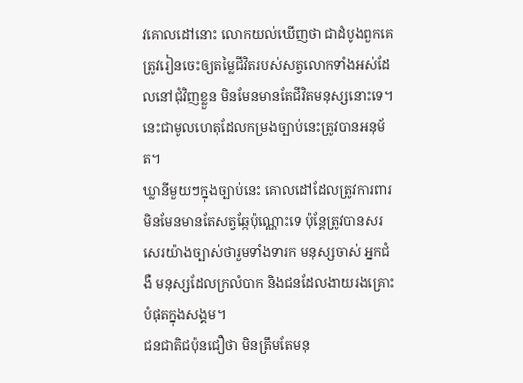វគោលដៅនោះ លោកយល់ឃើញថា ជាដំបូងពួកគេត្រូវរៀនចេះឲ្យតម្លៃជីវិតរបស់សត្វលោកទាំងអស់ដែលនៅជុំវិញខ្លួន មិនមែនមានតែជីវិតមនុស្សនោះទេ។ នេះជាមូលហេតុដែលកម្រងច្បាប់នេះត្រូវបានអនុម័ត។
ឃ្លានីមួយៗក្នុងច្បាប់នេះ គោលដៅដែលត្រូវការពារមិនមែនមានតែសត្វឆ្កែប៉ុណ្ណោះទេ ប៉ុន្តែត្រូវបានសរសេរយ៉ាងច្បាស់ថារួមទាំងទារក មនុស្សចាស់ អ្នកជំងឺ មនុស្សដែលក្រលំបាក និងជនដែលងាយរងគ្រោះបំផុតក្នុងសង្គម។
ជនជាតិជប៉ុនជឿថា មិនត្រឹមតែមនុ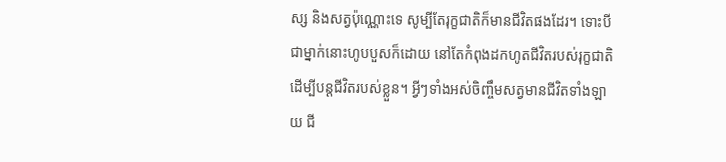ស្ស និងសត្វប៉ុណ្ណោះទេ សូម្បីតែរុក្ខជាតិក៏មានជីវិតផងដែរ។ ទោះបីជាម្នាក់នោះហូបបួសក៏ដោយ នៅតែកំពុងដកហូតជីវិតរបស់រុក្ខជាតិដើម្បីបន្តជីវិតរបស់ខ្លួន។ អ្វីៗទាំងអស់ចិញ្ចឹមសត្វមានជីវិតទាំងឡាយ ជី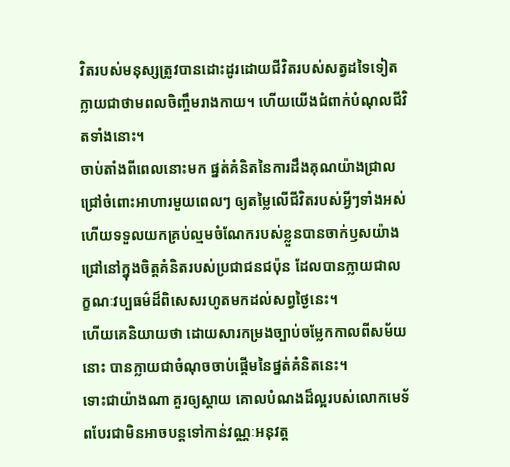វិតរបស់មនុស្សត្រូវបានដោះដូរដោយជីវិតរបស់សត្វដទៃទៀត ក្លាយជាថាមពលចិញ្ចឹមរាងកាយ។ ហើយយើងជំពាក់បំណុលជីវិតទាំងនោះ។
ចាប់តាំងពីពេលនោះមក ផ្នត់គំនិតនៃការដឹងគុណយ៉ាងជ្រាលជ្រៅចំពោះអាហារមួយពេលៗ ឲ្យតម្លៃលើជីវិតរបស់អ្វីៗទាំងអស់ ហើយទទួលយកគ្រប់ល្មមចំណែករបស់ខ្លួនបានចាក់ឫសយ៉ាងជ្រៅនៅក្នុងចិត្តគំនិតរបស់ប្រជាជនជប៉ុន ដែលបានក្លាយជាលក្ខណៈវប្បធម៌ដ៏ពិសេសរហូតមកដល់សព្វថ្ងៃនេះ។
ហើយគេនិយាយថា ដោយសារកម្រងច្បាប់ចម្លែកកាលពីសម័យនោះ បានក្លាយជាចំណុចចាប់ផ្តើមនៃផ្នត់គំនិតនេះ។
ទោះជាយ៉ាងណា គួរឲ្យស្តាយ គោលបំណងដ៏ល្អរបស់លោកមេទ័ពបែរជាមិនអាចបន្តទៅកាន់វណ្ណៈអនុវត្ត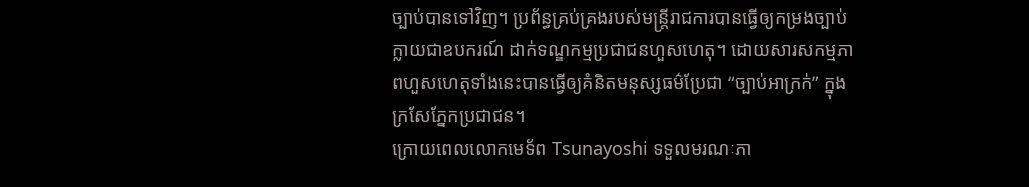ច្បាប់បានទៅវិញ។ ប្រព័ន្ធគ្រប់គ្រងរបស់មន្រ្តីរាជការបានធ្វើឲ្យកម្រងច្បាប់ក្លាយជាឧបករណ៍ ដាក់ទណ្ឌកម្មប្រជាជនហួសហេតុ។ ដោយសារសកម្មភាពហួសហេតុទាំងនេះបានធ្វើឲ្យគំនិតមនុស្សធម៌ប្រែជា “ច្បាប់អាក្រក់” ក្នុងក្រសែភ្នែកប្រជាជន។
ក្រោយពេលលោកមេទ័ព Tsunayoshi ទទួលមរណៈភា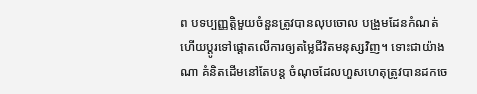ព បទប្បញ្ញត្តិមួយចំនួនត្រូវបានលុបចោល បង្រួមដែនកំណត់ ហើយប្តូរទៅផ្តោតលើការឲ្យតម្លៃជីវិតមនុស្សវិញ។ ទោះជាយ៉ាងណា គំនិតដើមនៅតែបន្ត ចំណុចដែលហួសហេតុត្រូវបានដកចេ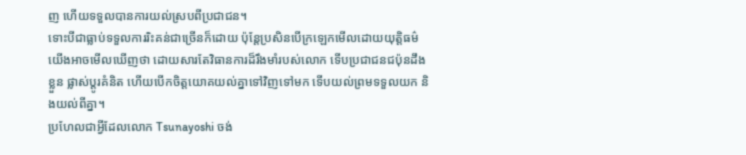ញ ហើយទទួលបានការយល់ស្របពីប្រជាជន។
ទោះបីជាធ្លាប់ទទួលការរិះគន់ជាច្រើនក៏ដោយ ប៉ុន្តែប្រសិនបើក្រឡេកមើលដោយយុត្តិធម៌ យើងអាចមើលឃើញថា ដោយសារតែវិធានការដ៏រឹងមាំរបស់លោក ទើបប្រជាជនជប៉ុនដឹងខ្លួន ផ្លាស់ប្តូរគំនិត ហើយបើកចិត្តយោគយល់គ្នាទៅវិញទៅមក ទើបយល់ព្រមទទួលយក និងយល់ពីគ្នា។
ប្រហែលជាអ្វីដែលលោក Tsunayoshi ចង់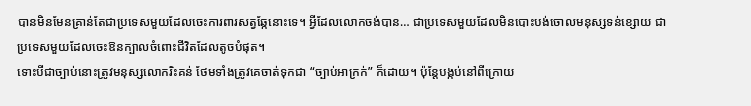បានមិនមែនគ្រាន់តែជាប្រទេសមួយដែលចេះការពារសត្វឆ្កែនោះទេ។ អ្វីដែលលោកចង់បាន… ជាប្រទេសមួយដែលមិនបោះបង់ចោលមនុស្សទន់ខ្សោយ ជាប្រទេសមួយដែលចេះឱនក្បាលចំពោះជីវិតដែលតូចបំផុត។
ទោះបីជាច្បាប់នោះត្រូវមនុស្សលោករិះគន់ ថែមទាំងត្រូវគេចាត់ទុកជា “ច្បាប់អាក្រក់” ក៏ដោយ។ ប៉ុន្តែបង្កប់នៅពីក្រោយ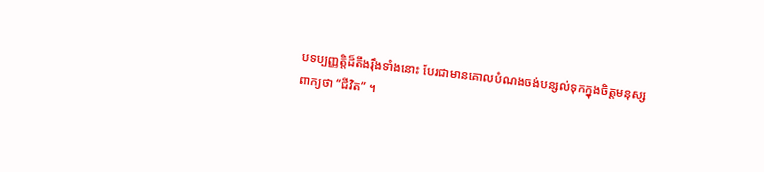បទប្បញ្ញត្តិដ៏តឹងរ៉ឹងទាំងនោះ បែរជាមានគោលបំណងចង់បន្សល់ទុកក្នុងចិត្តមនុស្សពាក្យថា “ជីវិត” ។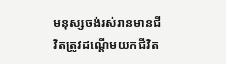មនុស្សចង់រស់រានមានជីវិតត្រូវដណ្តើមយកជីវិត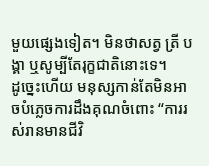មួយផ្សេងទៀត។ មិនថាសត្វ ត្រី បង្គា ឬសូម្បីតែរុក្ខជាតិនោះទេ។
ដូច្នេះហើយ មនុស្សកាន់តែមិនអាចបំភ្លេចការដឹងគុណចំពោះ “ការរស់រានមានជីវិ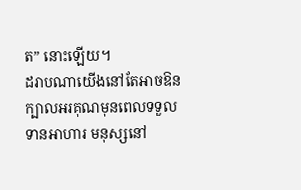ត” នោះឡើយ។
ដរាបណាយើងនៅតែអាចឱនក្បាលអរគុណមុនពេលទទួលទានអាហារ មនុស្សនៅ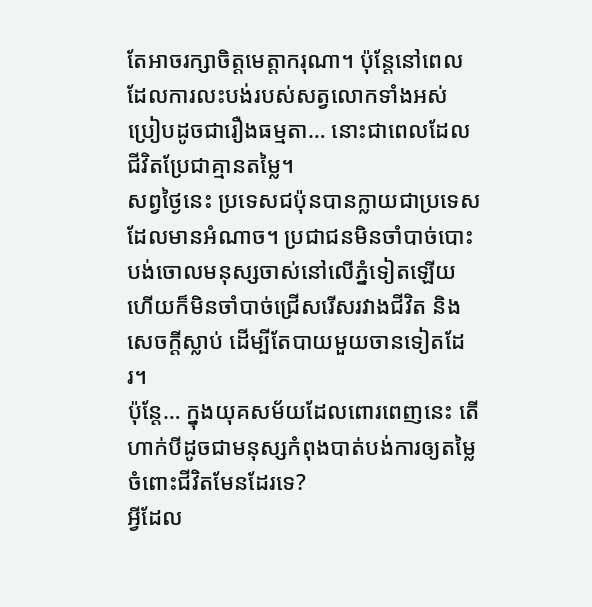តែអាចរក្សាចិត្តមេត្តាករុណា។ ប៉ុន្តែនៅពេលដែលការលះបង់របស់សត្វលោកទាំងអស់ប្រៀបដូចជារឿងធម្មតា… នោះជាពេលដែលជីវិតប្រែជាគ្មានតម្លៃ។
សព្វថ្ងៃនេះ ប្រទេសជប៉ុនបានក្លាយជាប្រទេសដែលមានអំណាច។ ប្រជាជនមិនចាំបាច់បោះបង់ចោលមនុស្សចាស់នៅលើភ្នំទៀតឡើយ ហើយក៏មិនចាំបាច់ជ្រើសរើសរវាងជីវិត និងសេចក្តីស្លាប់ ដើម្បីតែបាយមួយចានទៀតដែរ។
ប៉ុន្តែ… ក្នុងយុគសម័យដែលពោរពេញនេះ តើហាក់បីដូចជាមនុស្សកំពុងបាត់បង់ការឲ្យតម្លៃចំពោះជីវិតមែនដែរទេ?
អ្វីដែល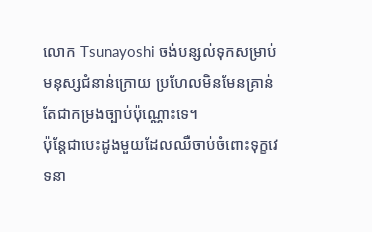លោក Tsunayoshi ចង់បន្សល់ទុកសម្រាប់មនុស្សជំនាន់ក្រោយ ប្រហែលមិនមែនគ្រាន់តែជាកម្រងច្បាប់ប៉ុណ្ណោះទេ។
ប៉ុន្តែជាបេះដូងមួយដែលឈឺចាប់ចំពោះទុក្ខវេទនា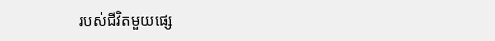របស់ជីវិតមួយផ្សេ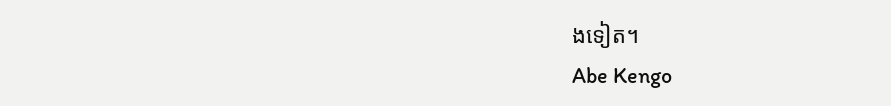ងទៀត។
Abe Kengo